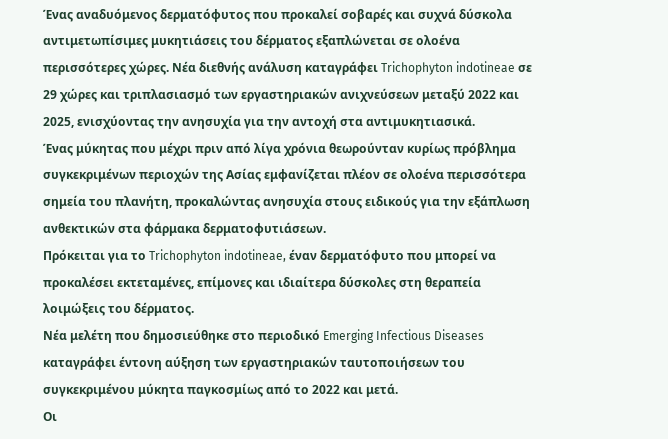Ένας αναδυόμενος δερματόφυτος που προκαλεί σοβαρές και συχνά δύσκολα αντιμετωπίσιμες μυκητιάσεις του δέρματος εξαπλώνεται σε ολοένα περισσότερες χώρες. Νέα διεθνής ανάλυση καταγράφει Trichophyton indotineae σε 29 χώρες και τριπλασιασμό των εργαστηριακών ανιχνεύσεων μεταξύ 2022 και 2025, ενισχύοντας την ανησυχία για την αντοχή στα αντιμυκητιασικά.
Ένας μύκητας που μέχρι πριν από λίγα χρόνια θεωρούνταν κυρίως πρόβλημα συγκεκριμένων περιοχών της Ασίας εμφανίζεται πλέον σε ολοένα περισσότερα σημεία του πλανήτη, προκαλώντας ανησυχία στους ειδικούς για την εξάπλωση ανθεκτικών στα φάρμακα δερματοφυτιάσεων.
Πρόκειται για το Trichophyton indotineae, έναν δερματόφυτο που μπορεί να προκαλέσει εκτεταμένες, επίμονες και ιδιαίτερα δύσκολες στη θεραπεία λοιμώξεις του δέρματος.
Νέα μελέτη που δημοσιεύθηκε στο περιοδικό Emerging Infectious Diseases καταγράφει έντονη αύξηση των εργαστηριακών ταυτοποιήσεων του συγκεκριμένου μύκητα παγκοσμίως από το 2022 και μετά.
Οι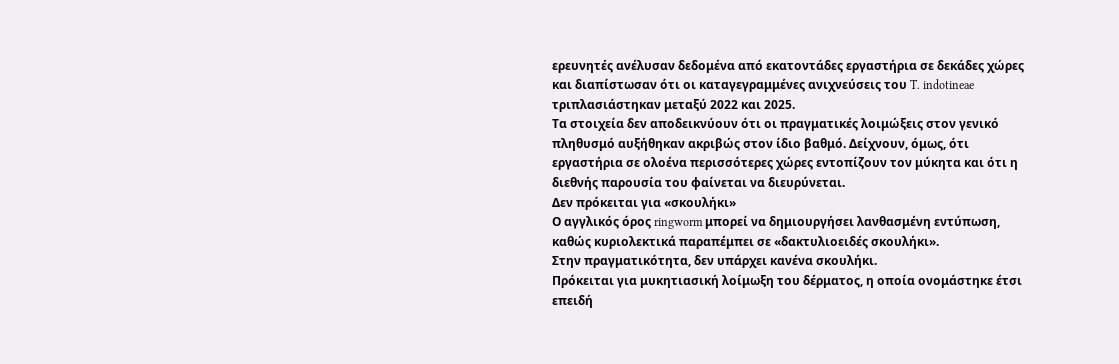ερευνητές ανέλυσαν δεδομένα από εκατοντάδες εργαστήρια σε δεκάδες χώρες και διαπίστωσαν ότι οι καταγεγραμμένες ανιχνεύσεις του T. indotineae τριπλασιάστηκαν μεταξύ 2022 και 2025.
Τα στοιχεία δεν αποδεικνύουν ότι οι πραγματικές λοιμώξεις στον γενικό πληθυσμό αυξήθηκαν ακριβώς στον ίδιο βαθμό. Δείχνουν, όμως, ότι εργαστήρια σε ολοένα περισσότερες χώρες εντοπίζουν τον μύκητα και ότι η διεθνής παρουσία του φαίνεται να διευρύνεται.
Δεν πρόκειται για «σκουλήκι»
Ο αγγλικός όρος ringworm μπορεί να δημιουργήσει λανθασμένη εντύπωση, καθώς κυριολεκτικά παραπέμπει σε «δακτυλιοειδές σκουλήκι».
Στην πραγματικότητα, δεν υπάρχει κανένα σκουλήκι.
Πρόκειται για μυκητιασική λοίμωξη του δέρματος, η οποία ονομάστηκε έτσι επειδή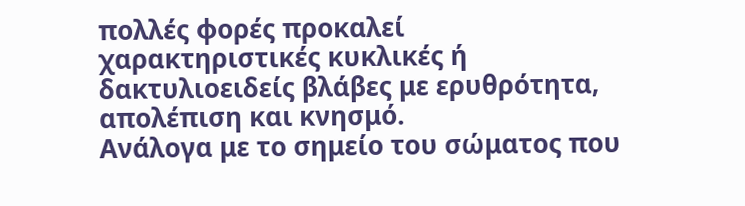πολλές φορές προκαλεί χαρακτηριστικές κυκλικές ή δακτυλιοειδείς βλάβες με ερυθρότητα, απολέπιση και κνησμό.
Ανάλογα με το σημείο του σώματος που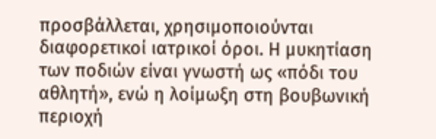προσβάλλεται, χρησιμοποιούνται διαφορετικοί ιατρικοί όροι. Η μυκητίαση των ποδιών είναι γνωστή ως «πόδι του αθλητή», ενώ η λοίμωξη στη βουβωνική περιοχή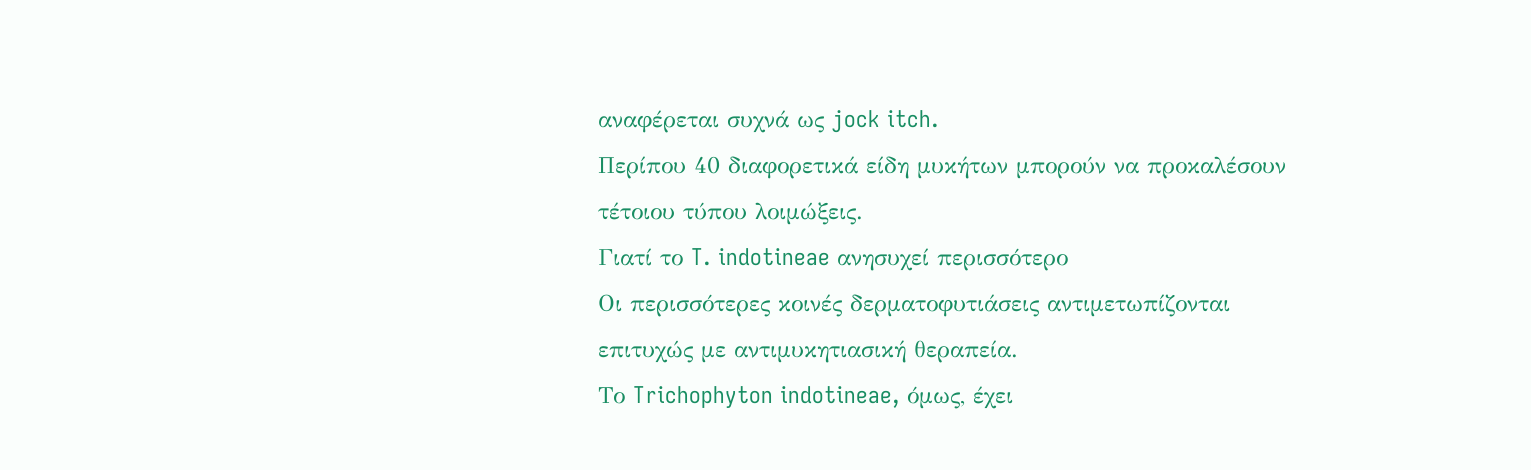αναφέρεται συχνά ως jock itch.
Περίπου 40 διαφορετικά είδη μυκήτων μπορούν να προκαλέσουν τέτοιου τύπου λοιμώξεις.
Γιατί το T. indotineae ανησυχεί περισσότερο
Οι περισσότερες κοινές δερματοφυτιάσεις αντιμετωπίζονται επιτυχώς με αντιμυκητιασική θεραπεία.
Το Trichophyton indotineae, όμως, έχει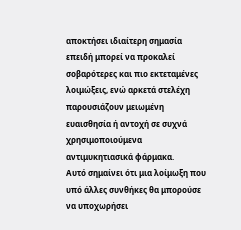αποκτήσει ιδιαίτερη σημασία επειδή μπορεί να προκαλεί σοβαρότερες και πιο εκτεταμένες λοιμώξεις, ενώ αρκετά στελέχη παρουσιάζουν μειωμένη ευαισθησία ή αντοχή σε συχνά χρησιμοποιούμενα αντιμυκητιασικά φάρμακα.
Αυτό σημαίνει ότι μια λοίμωξη που υπό άλλες συνθήκες θα μπορούσε να υποχωρήσει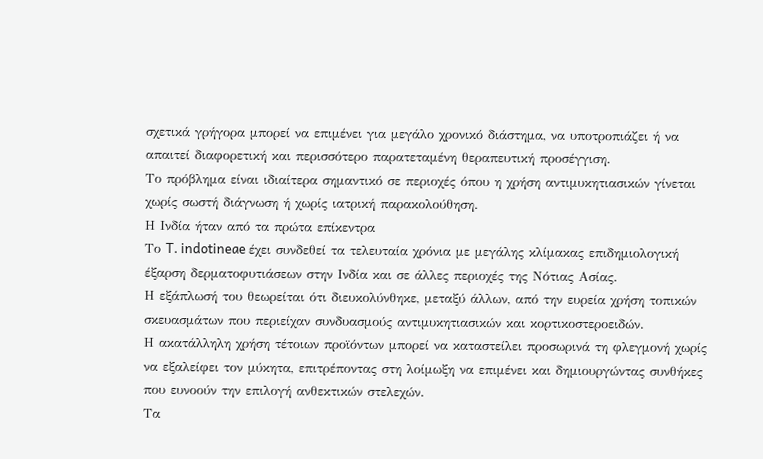σχετικά γρήγορα μπορεί να επιμένει για μεγάλο χρονικό διάστημα, να υποτροπιάζει ή να απαιτεί διαφορετική και περισσότερο παρατεταμένη θεραπευτική προσέγγιση.
Το πρόβλημα είναι ιδιαίτερα σημαντικό σε περιοχές όπου η χρήση αντιμυκητιασικών γίνεται χωρίς σωστή διάγνωση ή χωρίς ιατρική παρακολούθηση.
Η Ινδία ήταν από τα πρώτα επίκεντρα
Το T. indotineae έχει συνδεθεί τα τελευταία χρόνια με μεγάλης κλίμακας επιδημιολογική έξαρση δερματοφυτιάσεων στην Ινδία και σε άλλες περιοχές της Νότιας Ασίας.
Η εξάπλωσή του θεωρείται ότι διευκολύνθηκε, μεταξύ άλλων, από την ευρεία χρήση τοπικών σκευασμάτων που περιείχαν συνδυασμούς αντιμυκητιασικών και κορτικοστεροειδών.
Η ακατάλληλη χρήση τέτοιων προϊόντων μπορεί να καταστείλει προσωρινά τη φλεγμονή χωρίς να εξαλείφει τον μύκητα, επιτρέποντας στη λοίμωξη να επιμένει και δημιουργώντας συνθήκες που ευνοούν την επιλογή ανθεκτικών στελεχών.
Τα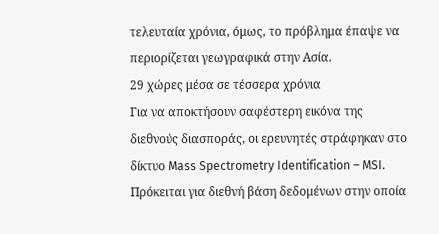τελευταία χρόνια, όμως, το πρόβλημα έπαψε να περιορίζεται γεωγραφικά στην Ασία.
29 χώρες μέσα σε τέσσερα χρόνια
Για να αποκτήσουν σαφέστερη εικόνα της διεθνούς διασποράς, οι ερευνητές στράφηκαν στο δίκτυο Mass Spectrometry Identification – MSI.
Πρόκειται για διεθνή βάση δεδομένων στην οποία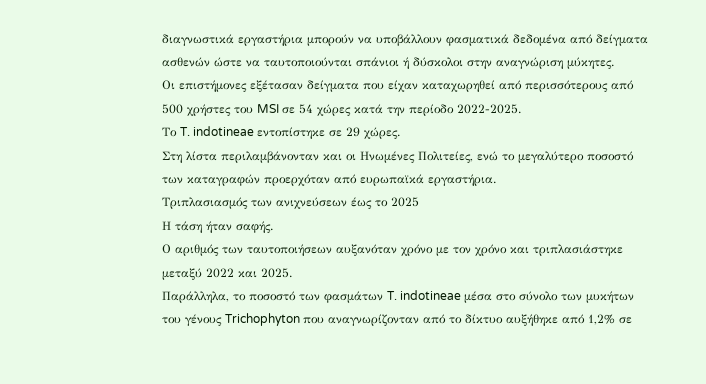διαγνωστικά εργαστήρια μπορούν να υποβάλλουν φασματικά δεδομένα από δείγματα ασθενών ώστε να ταυτοποιούνται σπάνιοι ή δύσκολοι στην αναγνώριση μύκητες.
Οι επιστήμονες εξέτασαν δείγματα που είχαν καταχωρηθεί από περισσότερους από 500 χρήστες του MSI σε 54 χώρες κατά την περίοδο 2022-2025.
Το T. indotineae εντοπίστηκε σε 29 χώρες.
Στη λίστα περιλαμβάνονταν και οι Ηνωμένες Πολιτείες, ενώ το μεγαλύτερο ποσοστό των καταγραφών προερχόταν από ευρωπαϊκά εργαστήρια.
Τριπλασιασμός των ανιχνεύσεων έως το 2025
Η τάση ήταν σαφής.
Ο αριθμός των ταυτοποιήσεων αυξανόταν χρόνο με τον χρόνο και τριπλασιάστηκε μεταξύ 2022 και 2025.
Παράλληλα, το ποσοστό των φασμάτων T. indotineae μέσα στο σύνολο των μυκήτων του γένους Trichophyton που αναγνωρίζονταν από το δίκτυο αυξήθηκε από 1,2% σε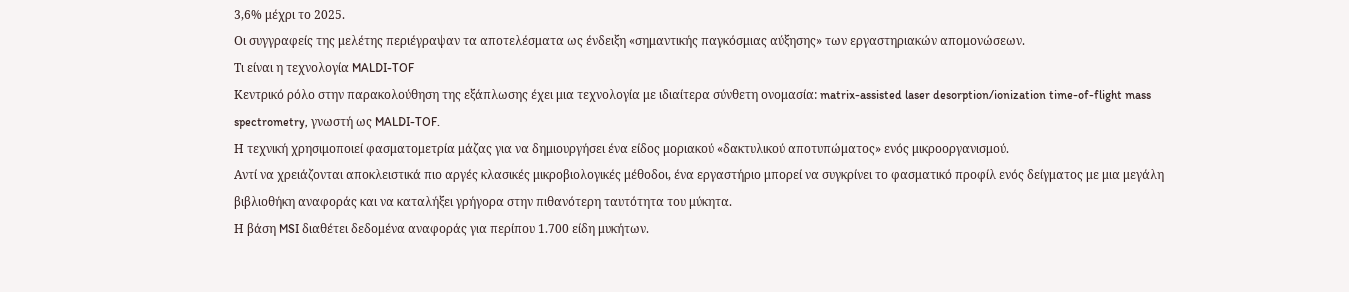3,6% μέχρι το 2025.
Οι συγγραφείς της μελέτης περιέγραψαν τα αποτελέσματα ως ένδειξη «σημαντικής παγκόσμιας αύξησης» των εργαστηριακών απομονώσεων.
Τι είναι η τεχνολογία MALDI-TOF
Κεντρικό ρόλο στην παρακολούθηση της εξάπλωσης έχει μια τεχνολογία με ιδιαίτερα σύνθετη ονομασία: matrix-assisted laser desorption/ionization time-of-flight mass spectrometry, γνωστή ως MALDI-TOF.
Η τεχνική χρησιμοποιεί φασματομετρία μάζας για να δημιουργήσει ένα είδος μοριακού «δακτυλικού αποτυπώματος» ενός μικροοργανισμού.
Αντί να χρειάζονται αποκλειστικά πιο αργές κλασικές μικροβιολογικές μέθοδοι, ένα εργαστήριο μπορεί να συγκρίνει το φασματικό προφίλ ενός δείγματος με μια μεγάλη βιβλιοθήκη αναφοράς και να καταλήξει γρήγορα στην πιθανότερη ταυτότητα του μύκητα.
Η βάση MSI διαθέτει δεδομένα αναφοράς για περίπου 1.700 είδη μυκήτων.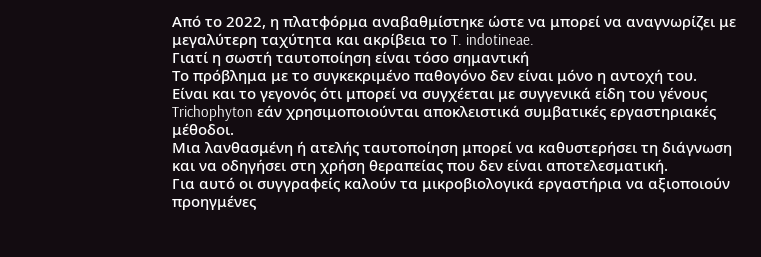Από το 2022, η πλατφόρμα αναβαθμίστηκε ώστε να μπορεί να αναγνωρίζει με μεγαλύτερη ταχύτητα και ακρίβεια το T. indotineae.
Γιατί η σωστή ταυτοποίηση είναι τόσο σημαντική
Το πρόβλημα με το συγκεκριμένο παθογόνο δεν είναι μόνο η αντοχή του.
Είναι και το γεγονός ότι μπορεί να συγχέεται με συγγενικά είδη του γένους Trichophyton εάν χρησιμοποιούνται αποκλειστικά συμβατικές εργαστηριακές μέθοδοι.
Μια λανθασμένη ή ατελής ταυτοποίηση μπορεί να καθυστερήσει τη διάγνωση και να οδηγήσει στη χρήση θεραπείας που δεν είναι αποτελεσματική.
Για αυτό οι συγγραφείς καλούν τα μικροβιολογικά εργαστήρια να αξιοποιούν προηγμένες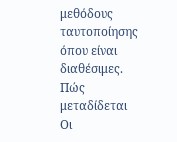μεθόδους ταυτοποίησης όπου είναι διαθέσιμες.
Πώς μεταδίδεται
Οι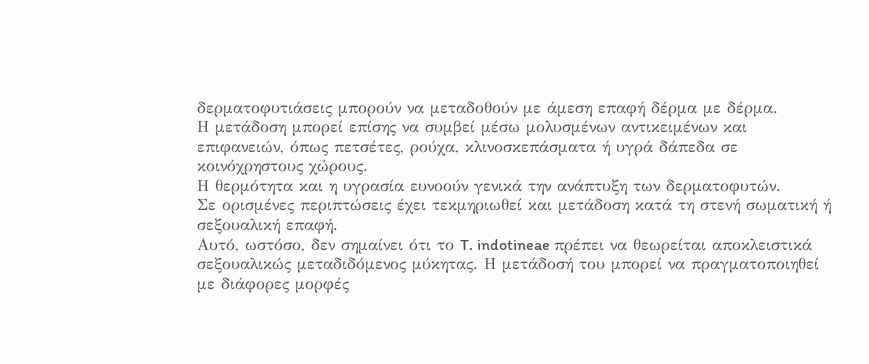δερματοφυτιάσεις μπορούν να μεταδοθούν με άμεση επαφή δέρμα με δέρμα.
Η μετάδοση μπορεί επίσης να συμβεί μέσω μολυσμένων αντικειμένων και επιφανειών, όπως πετσέτες, ρούχα, κλινοσκεπάσματα ή υγρά δάπεδα σε κοινόχρηστους χώρους.
Η θερμότητα και η υγρασία ευνοούν γενικά την ανάπτυξη των δερματοφυτών.
Σε ορισμένες περιπτώσεις έχει τεκμηριωθεί και μετάδοση κατά τη στενή σωματική ή σεξουαλική επαφή.
Αυτό, ωστόσο, δεν σημαίνει ότι το T. indotineae πρέπει να θεωρείται αποκλειστικά σεξουαλικώς μεταδιδόμενος μύκητας. Η μετάδοσή του μπορεί να πραγματοποιηθεί με διάφορες μορφές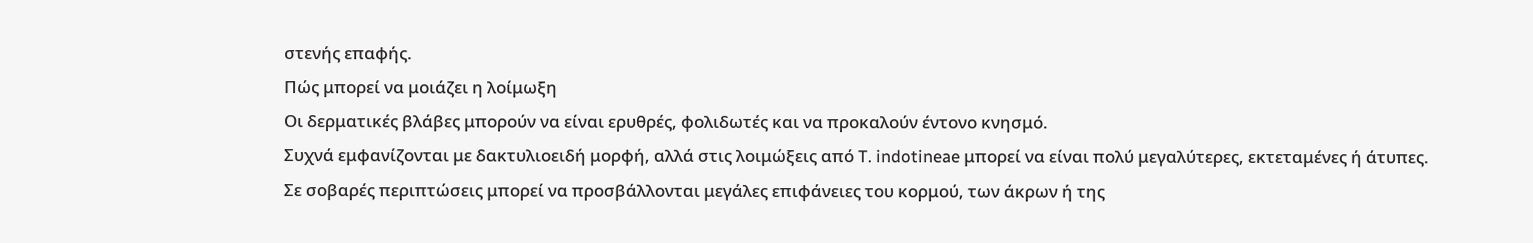στενής επαφής.
Πώς μπορεί να μοιάζει η λοίμωξη
Οι δερματικές βλάβες μπορούν να είναι ερυθρές, φολιδωτές και να προκαλούν έντονο κνησμό.
Συχνά εμφανίζονται με δακτυλιοειδή μορφή, αλλά στις λοιμώξεις από T. indotineae μπορεί να είναι πολύ μεγαλύτερες, εκτεταμένες ή άτυπες.
Σε σοβαρές περιπτώσεις μπορεί να προσβάλλονται μεγάλες επιφάνειες του κορμού, των άκρων ή της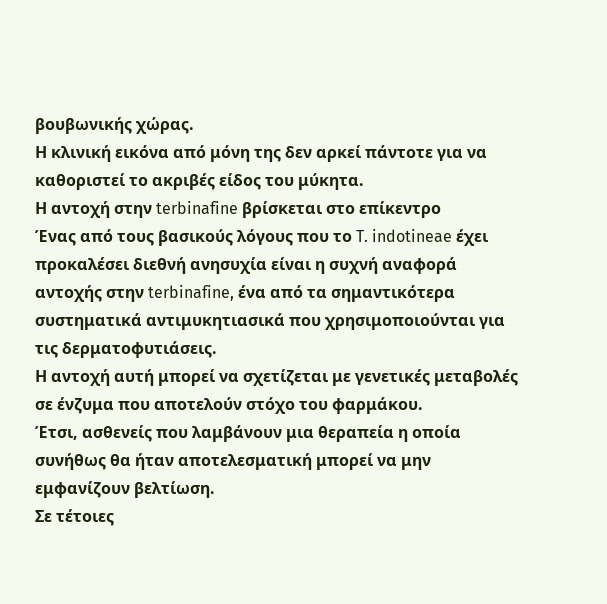βουβωνικής χώρας.
Η κλινική εικόνα από μόνη της δεν αρκεί πάντοτε για να καθοριστεί το ακριβές είδος του μύκητα.
Η αντοχή στην terbinafine βρίσκεται στο επίκεντρο
Ένας από τους βασικούς λόγους που το T. indotineae έχει προκαλέσει διεθνή ανησυχία είναι η συχνή αναφορά αντοχής στην terbinafine, ένα από τα σημαντικότερα συστηματικά αντιμυκητιασικά που χρησιμοποιούνται για τις δερματοφυτιάσεις.
Η αντοχή αυτή μπορεί να σχετίζεται με γενετικές μεταβολές σε ένζυμα που αποτελούν στόχο του φαρμάκου.
Έτσι, ασθενείς που λαμβάνουν μια θεραπεία η οποία συνήθως θα ήταν αποτελεσματική μπορεί να μην εμφανίζουν βελτίωση.
Σε τέτοιες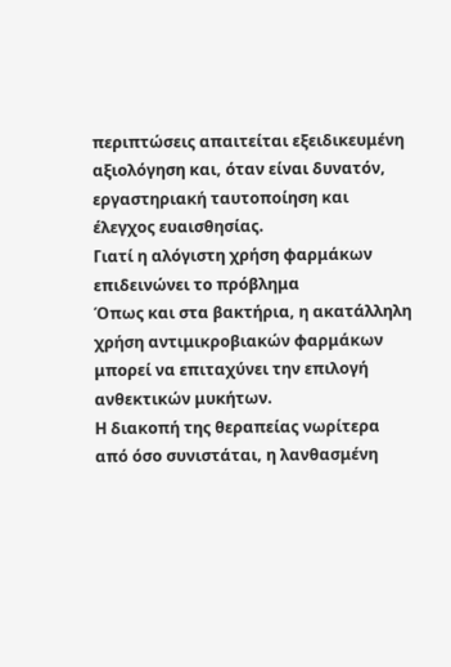περιπτώσεις απαιτείται εξειδικευμένη αξιολόγηση και, όταν είναι δυνατόν, εργαστηριακή ταυτοποίηση και έλεγχος ευαισθησίας.
Γιατί η αλόγιστη χρήση φαρμάκων επιδεινώνει το πρόβλημα
Όπως και στα βακτήρια, η ακατάλληλη χρήση αντιμικροβιακών φαρμάκων μπορεί να επιταχύνει την επιλογή ανθεκτικών μυκήτων.
Η διακοπή της θεραπείας νωρίτερα από όσο συνιστάται, η λανθασμένη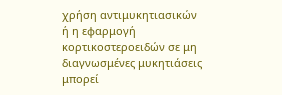χρήση αντιμυκητιασικών ή η εφαρμογή κορτικοστεροειδών σε μη διαγνωσμένες μυκητιάσεις μπορεί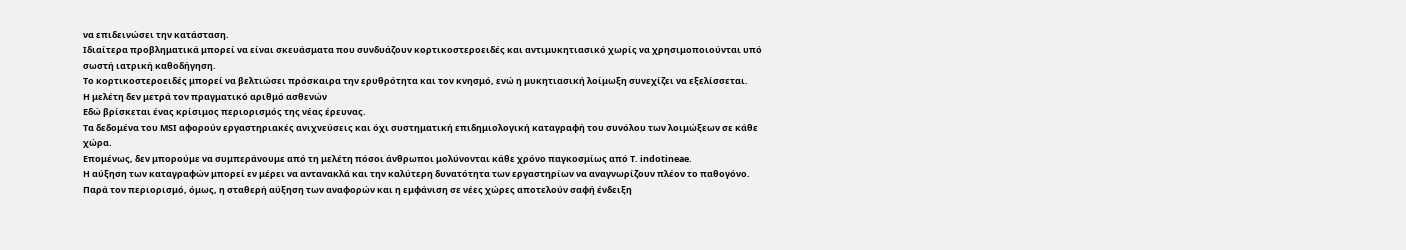να επιδεινώσει την κατάσταση.
Ιδιαίτερα προβληματικά μπορεί να είναι σκευάσματα που συνδυάζουν κορτικοστεροειδές και αντιμυκητιασικό χωρίς να χρησιμοποιούνται υπό σωστή ιατρική καθοδήγηση.
Το κορτικοστεροειδές μπορεί να βελτιώσει πρόσκαιρα την ερυθρότητα και τον κνησμό, ενώ η μυκητιασική λοίμωξη συνεχίζει να εξελίσσεται.
Η μελέτη δεν μετρά τον πραγματικό αριθμό ασθενών
Εδώ βρίσκεται ένας κρίσιμος περιορισμός της νέας έρευνας.
Τα δεδομένα του MSI αφορούν εργαστηριακές ανιχνεύσεις και όχι συστηματική επιδημιολογική καταγραφή του συνόλου των λοιμώξεων σε κάθε χώρα.
Επομένως, δεν μπορούμε να συμπεράνουμε από τη μελέτη πόσοι άνθρωποι μολύνονται κάθε χρόνο παγκοσμίως από T. indotineae.
Η αύξηση των καταγραφών μπορεί εν μέρει να αντανακλά και την καλύτερη δυνατότητα των εργαστηρίων να αναγνωρίζουν πλέον το παθογόνο.
Παρά τον περιορισμό, όμως, η σταθερή αύξηση των αναφορών και η εμφάνιση σε νέες χώρες αποτελούν σαφή ένδειξη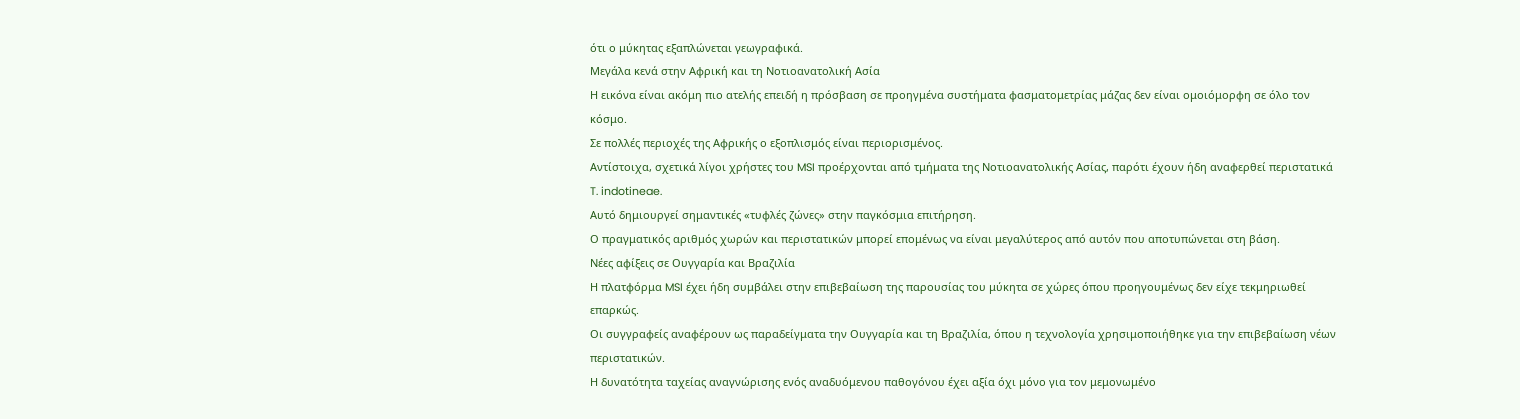ότι ο μύκητας εξαπλώνεται γεωγραφικά.
Μεγάλα κενά στην Αφρική και τη Νοτιοανατολική Ασία
Η εικόνα είναι ακόμη πιο ατελής επειδή η πρόσβαση σε προηγμένα συστήματα φασματομετρίας μάζας δεν είναι ομοιόμορφη σε όλο τον κόσμο.
Σε πολλές περιοχές της Αφρικής ο εξοπλισμός είναι περιορισμένος.
Αντίστοιχα, σχετικά λίγοι χρήστες του MSI προέρχονται από τμήματα της Νοτιοανατολικής Ασίας, παρότι έχουν ήδη αναφερθεί περιστατικά T. indotineae.
Αυτό δημιουργεί σημαντικές «τυφλές ζώνες» στην παγκόσμια επιτήρηση.
Ο πραγματικός αριθμός χωρών και περιστατικών μπορεί επομένως να είναι μεγαλύτερος από αυτόν που αποτυπώνεται στη βάση.
Νέες αφίξεις σε Ουγγαρία και Βραζιλία
Η πλατφόρμα MSI έχει ήδη συμβάλει στην επιβεβαίωση της παρουσίας του μύκητα σε χώρες όπου προηγουμένως δεν είχε τεκμηριωθεί επαρκώς.
Οι συγγραφείς αναφέρουν ως παραδείγματα την Ουγγαρία και τη Βραζιλία, όπου η τεχνολογία χρησιμοποιήθηκε για την επιβεβαίωση νέων περιστατικών.
Η δυνατότητα ταχείας αναγνώρισης ενός αναδυόμενου παθογόνου έχει αξία όχι μόνο για τον μεμονωμένο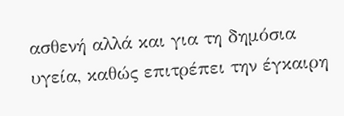ασθενή αλλά και για τη δημόσια υγεία, καθώς επιτρέπει την έγκαιρη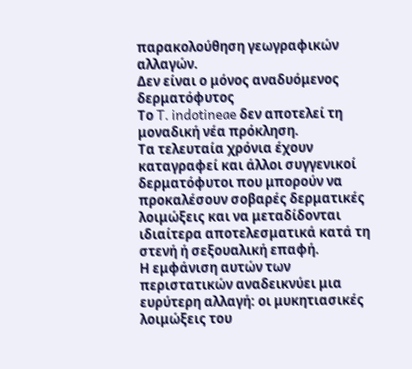παρακολούθηση γεωγραφικών αλλαγών.
Δεν είναι ο μόνος αναδυόμενος δερματόφυτος
Το T. indotineae δεν αποτελεί τη μοναδική νέα πρόκληση.
Τα τελευταία χρόνια έχουν καταγραφεί και άλλοι συγγενικοί δερματόφυτοι που μπορούν να προκαλέσουν σοβαρές δερματικές λοιμώξεις και να μεταδίδονται ιδιαίτερα αποτελεσματικά κατά τη στενή ή σεξουαλική επαφή.
Η εμφάνιση αυτών των περιστατικών αναδεικνύει μια ευρύτερη αλλαγή: οι μυκητιασικές λοιμώξεις του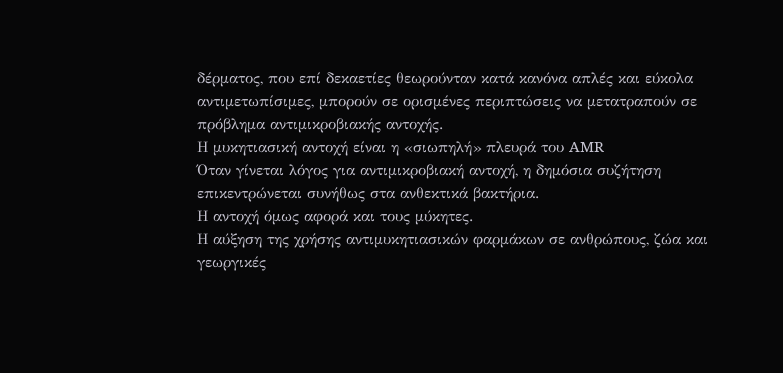δέρματος, που επί δεκαετίες θεωρούνταν κατά κανόνα απλές και εύκολα αντιμετωπίσιμες, μπορούν σε ορισμένες περιπτώσεις να μετατραπούν σε πρόβλημα αντιμικροβιακής αντοχής.
Η μυκητιασική αντοχή είναι η «σιωπηλή» πλευρά του AMR
Όταν γίνεται λόγος για αντιμικροβιακή αντοχή, η δημόσια συζήτηση επικεντρώνεται συνήθως στα ανθεκτικά βακτήρια.
Η αντοχή όμως αφορά και τους μύκητες.
Η αύξηση της χρήσης αντιμυκητιασικών φαρμάκων σε ανθρώπους, ζώα και γεωργικές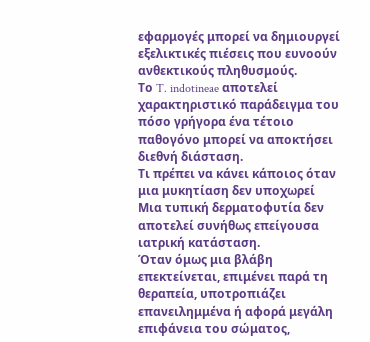εφαρμογές μπορεί να δημιουργεί εξελικτικές πιέσεις που ευνοούν ανθεκτικούς πληθυσμούς.
Το T. indotineae αποτελεί χαρακτηριστικό παράδειγμα του πόσο γρήγορα ένα τέτοιο παθογόνο μπορεί να αποκτήσει διεθνή διάσταση.
Τι πρέπει να κάνει κάποιος όταν μια μυκητίαση δεν υποχωρεί
Μια τυπική δερματοφυτία δεν αποτελεί συνήθως επείγουσα ιατρική κατάσταση.
Όταν όμως μια βλάβη επεκτείνεται, επιμένει παρά τη θεραπεία, υποτροπιάζει επανειλημμένα ή αφορά μεγάλη επιφάνεια του σώματος,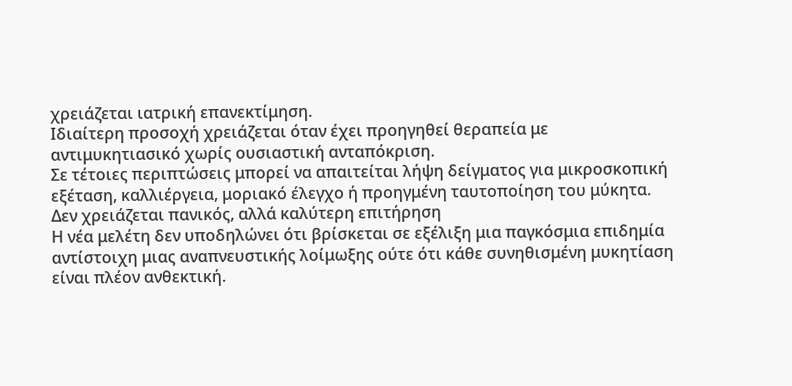χρειάζεται ιατρική επανεκτίμηση.
Ιδιαίτερη προσοχή χρειάζεται όταν έχει προηγηθεί θεραπεία με αντιμυκητιασικό χωρίς ουσιαστική ανταπόκριση.
Σε τέτοιες περιπτώσεις μπορεί να απαιτείται λήψη δείγματος για μικροσκοπική εξέταση, καλλιέργεια, μοριακό έλεγχο ή προηγμένη ταυτοποίηση του μύκητα.
Δεν χρειάζεται πανικός, αλλά καλύτερη επιτήρηση
Η νέα μελέτη δεν υποδηλώνει ότι βρίσκεται σε εξέλιξη μια παγκόσμια επιδημία αντίστοιχη μιας αναπνευστικής λοίμωξης ούτε ότι κάθε συνηθισμένη μυκητίαση είναι πλέον ανθεκτική.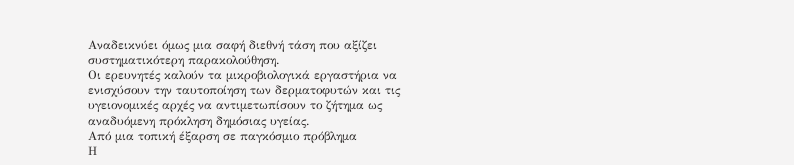Αναδεικνύει όμως μια σαφή διεθνή τάση που αξίζει συστηματικότερη παρακολούθηση.
Οι ερευνητές καλούν τα μικροβιολογικά εργαστήρια να ενισχύσουν την ταυτοποίηση των δερματοφυτών και τις υγειονομικές αρχές να αντιμετωπίσουν το ζήτημα ως αναδυόμενη πρόκληση δημόσιας υγείας.
Από μια τοπική έξαρση σε παγκόσμιο πρόβλημα
Η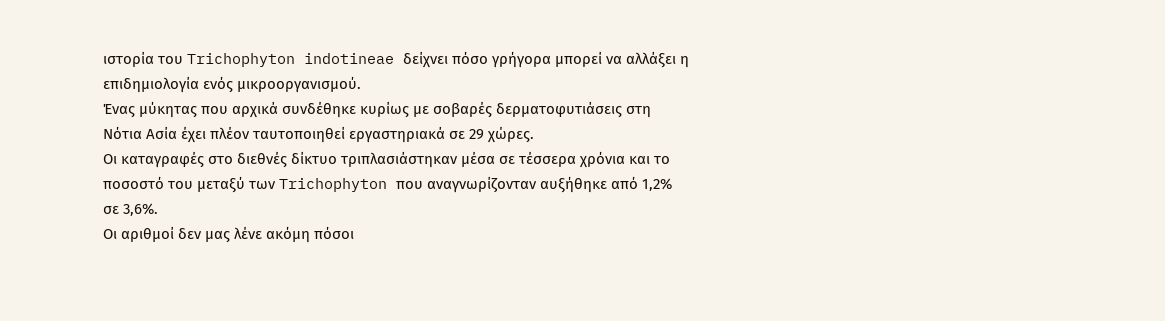ιστορία του Trichophyton indotineae δείχνει πόσο γρήγορα μπορεί να αλλάξει η επιδημιολογία ενός μικροοργανισμού.
Ένας μύκητας που αρχικά συνδέθηκε κυρίως με σοβαρές δερματοφυτιάσεις στη Νότια Ασία έχει πλέον ταυτοποιηθεί εργαστηριακά σε 29 χώρες.
Οι καταγραφές στο διεθνές δίκτυο τριπλασιάστηκαν μέσα σε τέσσερα χρόνια και το ποσοστό του μεταξύ των Trichophyton που αναγνωρίζονταν αυξήθηκε από 1,2% σε 3,6%.
Οι αριθμοί δεν μας λένε ακόμη πόσοι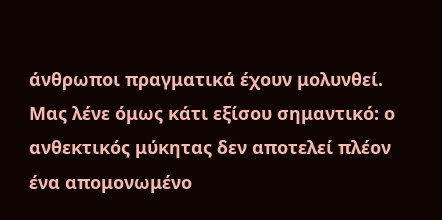άνθρωποι πραγματικά έχουν μολυνθεί.
Μας λένε όμως κάτι εξίσου σημαντικό: ο ανθεκτικός μύκητας δεν αποτελεί πλέον ένα απομονωμένο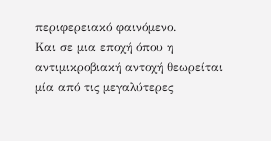περιφερειακό φαινόμενο.
Και σε μια εποχή όπου η αντιμικροβιακή αντοχή θεωρείται μία από τις μεγαλύτερες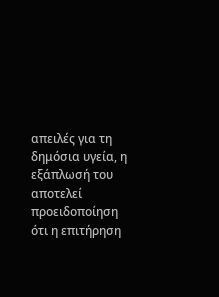απειλές για τη δημόσια υγεία, η εξάπλωσή του αποτελεί προειδοποίηση ότι η επιτήρηση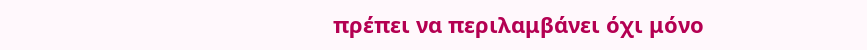πρέπει να περιλαμβάνει όχι μόνο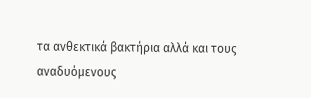τα ανθεκτικά βακτήρια αλλά και τους αναδυόμενους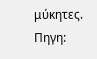μύκητες.
Πηγη: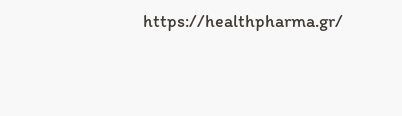https://healthpharma.gr/